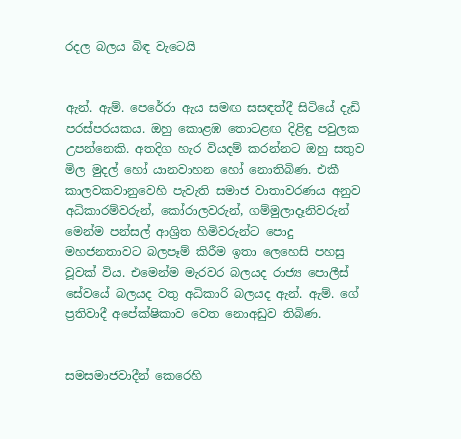රදල බලය බිඳ වැටෙයි


ඇන්. ඇම්. පෙරේරා ඇය සමඟ සසඳත්දී සිටියේ දැඩි පරස්පරයකය. ඔහු කොළඹ තොටළඟ දිළිඳු පවුලක උපන්නෙකි. අතදිග හැර වියදම් කරන්නට ඔහු සතුව මිල මුදල් හෝ යානවාහන හෝ නොතිබිණ. එකී කාලවකවානුවෙහි පැවැති සමාජ වාතාවරණය අනුව අධිකාරම්වරුන්, කෝරාලවරුන්, ගම්මුලාදෑනිවරුන් මෙන්ම පන්සල් ආශ්‍රිත හිමිවරුන්ට පොදු මහජනතාවට බලපෑම් කිරීම ඉතා ලෙහෙසි පහසු වූවක් විය. එමෙන්ම මැරවර බලයද රාජ්‍ය පොලීස් සේවයේ බලයද වතු අධිකාරි බලයද ඇන්. ඇම්. ගේ ප්‍රතිවාදී අපේක්ෂිකාව වෙත නොඅඩුව තිබිණ.


සමසමාජවාදීන් කෙරෙහි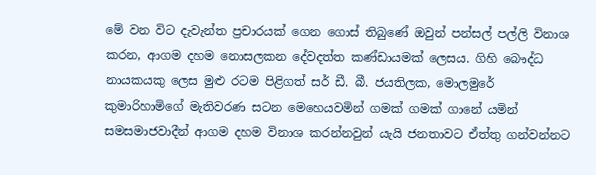මේ වන විට දැවැන්ත ප්‍රචාරයක් ගෙන ගොස් තිබුණේ ඔවුන් පන්සල් පල්ලි විනාශ කරන, ආගම දහම නොසලකන දේවදත්ත කණ්ඩායමක් ලෙසය. ගිහි බෞද්ධ නායකයකු ලෙස මුළු රටම පිළිගත් සර් ඩී. බී. ජයතිලක, මොලමුරේ කුමාරිහාමිගේ මැතිවරණ සටන මෙහෙයවමින් ගමක් ගමක් ගානේ යමින් සමසමාජවාදීන් ආගම දහම විනාශ කරන්නවුන් යැයි ජනතාවට ඒත්තු ගන්වන්නට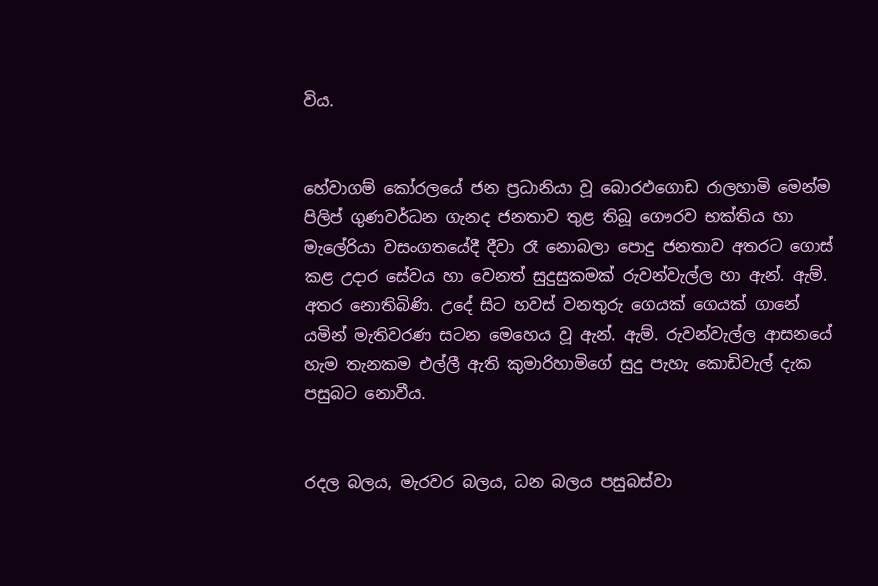විය.


හේවාගම් කෝරලයේ ජන ප්‍රධානියා වූ බොරඵගොඩ රාලහාමි මෙන්ම පිලිප් ගුණවර්ධන ගැනද ජනතාව තුළ තිබූ ගෞරව භක්තිය හා මැලේරියා වසංගතයේදී දීවා රෑ නොබලා පොදු ජනතාව අතරට ගොස් කළ උදාර සේවය හා වෙනත් සුදුසුකමක් රුවන්වැල්ල හා ඇන්. ඇම්. අතර නොතිබිණි. උදේ සිට හවස් වනතුරු ගෙයක් ගෙයක් ගානේ යමින් මැතිවරණ සටන මෙහෙය වූ ඇන්. ඇම්. රුවන්වැල්ල ආසනයේ හැම තැනකම එල්ලී ඇති කුමාරිහාමිගේ සුදු පැහැ කොඩිවැල් දැක පසුබට නොවීය.


රදල බලය, මැරවර බලය, ධන බලය පසුබස්වා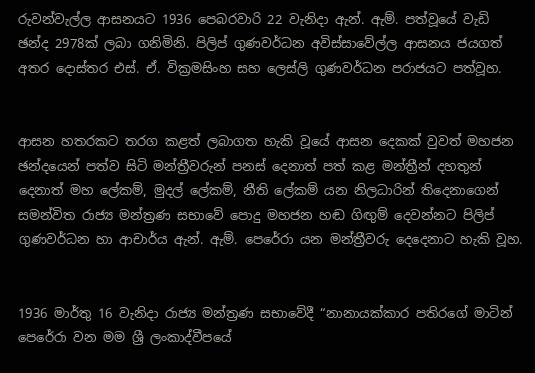රුවන්වැල්ල ආසනයට 1936 පෙබරවාරි 22 වැනිදා ඇන්. ඇම්. පත්වූයේ වැඩි ඡන්ද 2978ක් ලබා ගනිමිනි. පිලිප් ගුණවර්ධන අවිස්සාවේල්ල ආසනය ජයගත් අතර දොස්තර එස්. ඒ. වික්‍රමසිංහ සහ ලෙස්ලි ගුණවර්ධන පරාජයට පත්වූහ.


ආසන හතරකට තරග කළත් ලබාගත හැකි වූයේ ආසන දෙකක් වුවත් මහජන ඡන්දයෙන් පත්ව සිටි මන්ත්‍රීවරුන් පනස් දෙනාත් පත් කළ මන්ත්‍රීන් දහතුන් දෙනාත් මහ ලේකම්, මුදල් ලේකම්, නීති ලේකම් යන නිලධාරින් තිදෙනාගෙන් සමන්විත රාජ්‍ය මන්ත්‍රණ සභාවේ පොදු මහජන හඬ ගිඟුම් දෙවන්නට පිලිප් ගුණවර්ධන හා ආචාර්ය ඇන්. ඇම්. පෙරේරා යන මන්ත්‍රීවරු දෙදෙනාට හැකි වූහ.


1936 මාර්තු 16 වැනිදා රාජ්‍ය මන්ත්‍රණ සභාවේදී “නානායක්කාර පතිරගේ මාටින් පෙරේරා වන මම ශ්‍රී ලංකාද්වීපයේ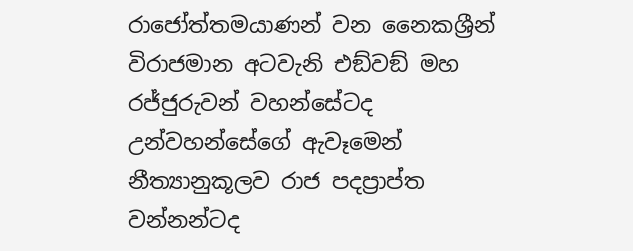රාජෝත්තමයාණන් වන නෛකශ්‍රීන් විරාජමාන අටවැනි එඞ්වඞ් මහ රජ්ජුරුවන් වහන්සේටද උන්වහන්සේගේ ඇවෑමෙන් නීත්‍යානුකූලව රාජ පදප්‍රාප්ත වන්නන්ටද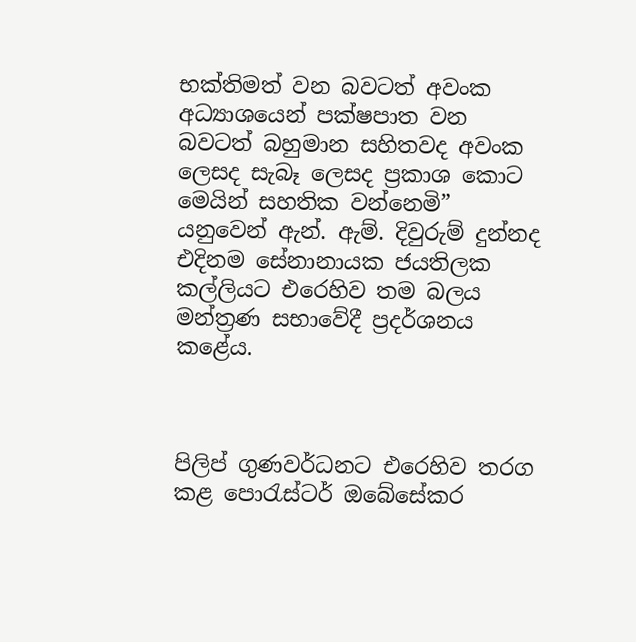භක්තිමත් වන බවටත් අවංක අධ්‍යාශයෙන් පක්ෂපාත වන බවටත් බහුමාන සහිතවද අවංක ලෙසද සැබෑ ලෙසද ප්‍රකාශ කොට මෙයින් සහතික වන්නෙමි” යනුවෙන් ඇන්. ඇම්. දිවුරුම් දුන්නද එදිනම සේනානායක ජයතිලක කල්ලියට එරෙහිව තම බලය මන්ත්‍රණ සභාවේදී ප්‍රදර්ශනය කළේය.



පිලිප් ගුණවර්ධනට එරෙහිව තරග කළ පොරැස්ටර් ඔබේසේකර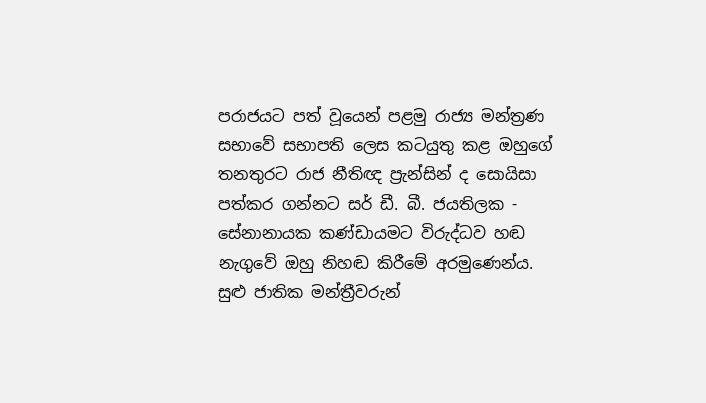පරාජයට පත් වූයෙන් පළමු රාජ්‍ය මන්ත්‍රණ සභාවේ සභාපති ලෙස කටයුතු කළ ඔහුගේ තනතුරට රාජ නීතිඥ ප්‍රැන්සින් ද සොයිසා පත්කර ගන්නට සර් ඩී. බී. ජයතිලක - සේනානායක කණ්ඩායමට විරුද්ධව හඬ නැගුවේ ඔහු නිහඬ කිරීමේ අරමුණෙන්ය. සුළු ජාතික මන්ත්‍රීවරුන්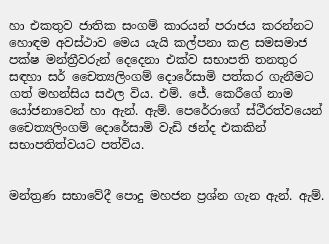හා එකතුව ජාතික සංගම් කාරයන් පරාජය කරන්නට හොඳම අවස්ථාව මෙය යැයි කල්පනා කළ සමසමාජ පක්ෂ මන්ත්‍රීවරුන් දෙදෙනා එක්ව සභාපති තනතුර සඳහා සර් චෛත්‍යලිංගම් දොරේසාමි පත්කර ගැනීමට ගත් මහන්සිය සඵල විය. එම්. ජේ. කෙරීගේ නාම යෝජනාවෙන් හා ඇන්. ඇම්. පෙරේරාගේ ස්ථීරත්වයෙන් චෛත්‍යලිංගම් දොරේසාමි වැඩි ඡන්ද එකකින් සභාපතිත්වයට පත්විය.


මන්ත්‍රණ සභාවේදී පොදු මහජන ප්‍රශ්න ගැන ඇන්. ඇම්.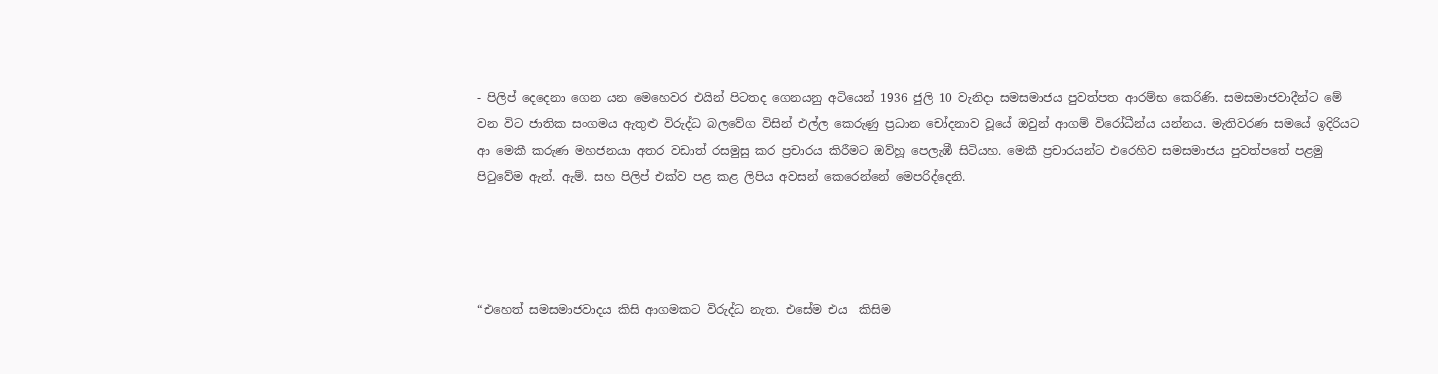- පිලිප් දෙදෙනා ගෙන යන මෙහෙවර එයින් පිටතද ගෙනයනු අටියෙන් 1936 ජුලි 10 වැනිදා සමසමාජය පුවත්පත ආරම්භ කෙරිණි. සමසමාජවාදීන්ට මේ වන විට ජාතික සංගමය ඇතුළු විරුද්ධ බලවේග විසින් එල්ල කෙරුණු ප්‍රධාන චෝදනාව වූයේ ඔවුන් ආගම් විරෝධීන්ය යන්නය. මැතිවරණ සමයේ ඉදිරියට ආ මෙකී කරුණ මහජනයා අතර වඩාත් රසමුසු කර ප්‍රචාරය කිරීමට ඔව්හූ පෙලැඹී සිටියහ. මෙකී ප්‍රචාරයන්ට එරෙහිව සමසමාජය පුවත්පතේ පළමු පිටුවේම ඇන්. ඇම්. සහ පිලිප් එක්ව පළ කළ ලිපිය අවසන් කෙරෙන්නේ මෙපරිද්දෙනි.




“එහෙත් සමසමාජවාදය කිසි ආගමකට විරුද්ධ නැත. එසේම එය  කිසිම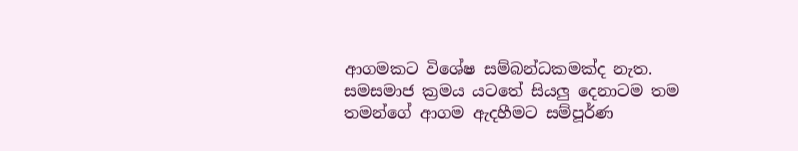ආගමකට විශේෂ සම්බන්ධකමක්ද නැත. සමසමාජ ක්‍රමය යටතේ සියලු දෙනාටම තම තමන්ගේ ආගම ඇදහීමට සම්පූර්ණ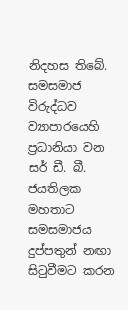නිදහස තිබේ.
සමසමාජ විරුද්ධව ව්‍යාපාරයෙහි ප්‍රධානියා වන සර් ඩී. බී. ජයතිලක මහතාට සමසමාජය දුප්පතුන් නඟා සිටුවීමට කරන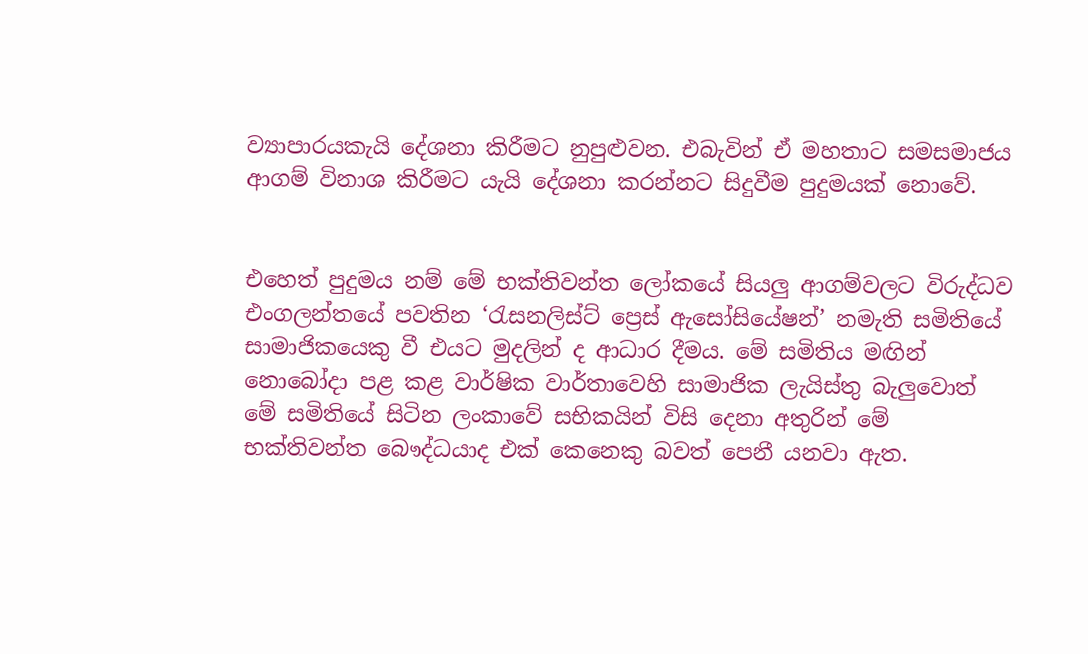ව්‍යාපාරයකැයි දේශනා කිරීමට නුපුළුවන. එබැවින් ඒ මහතාට සමසමාජය ආගම් විනාශ කිරීමට යැයි දේශනා කරන්නට සිදුවීම පුදුමයක් නොවේ.


එහෙත් පුදුමය නම් මේ භක්තිවන්ත ලෝකයේ සියලු ආගම්වලට විරුද්ධව එංගලන්තයේ පවතින ‘රැසනලිස්ට් ප්‍රෙස් ඇසෝසියේෂන්’ නමැති සමිතියේ සාමාජිකයෙකු වී එයට මුදලින් ද ආධාර දීමය. මේ සමිතිය මඟින් නොබෝදා පළ කළ වාර්ෂික වාර්තාවෙහි සාමාජික ලැයිස්තු බැලුවොත් මේ සමිතියේ සිටින ලංකාවේ සභිකයින් විසි දෙනා අතුරින් මේ භක්තිවන්ත බෞද්ධයාද එක් කෙනෙකු බවත් පෙනී යනවා ඇත.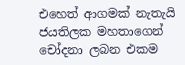එහෙත් ආගමක් නැතැයි ජයතිලක මහතාගෙන් චෝදනා ලබන එකම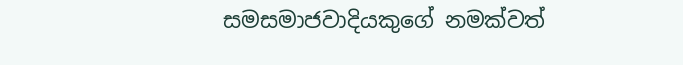සමසමාජවාදියකුගේ නමක්වත්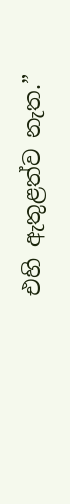එහි ඇතුළත්ව නැත.”